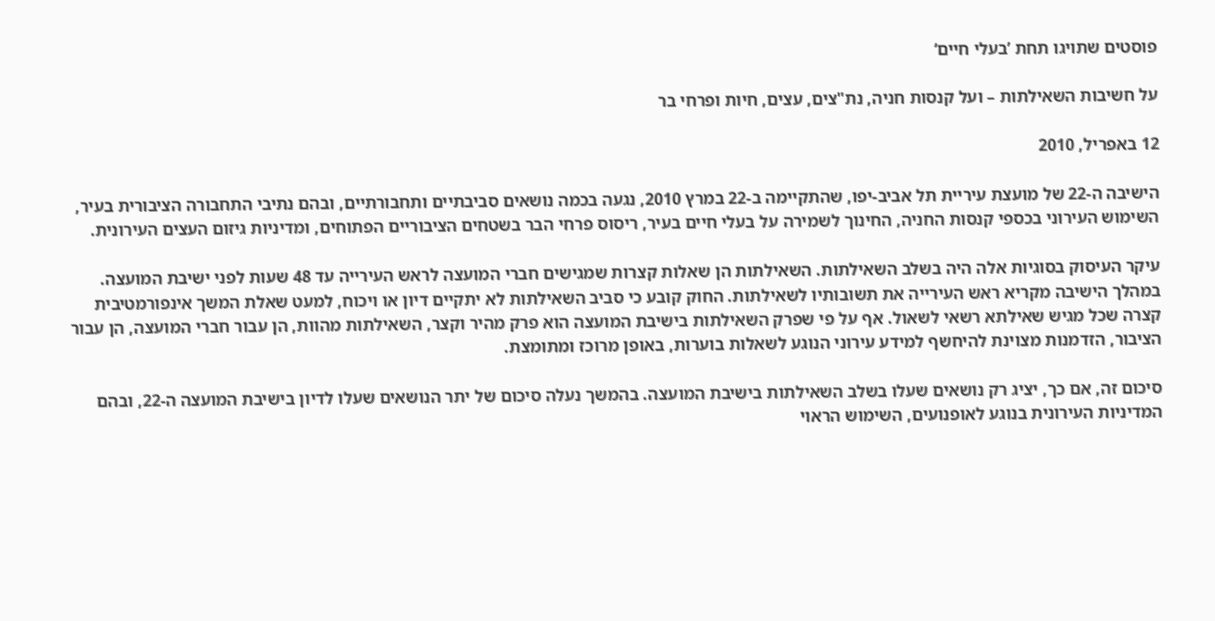פוסטים שתויגו תחת ’בעלי חיים‘

על חשיבות השאילתות – ועל קנסות חניה, נת"צים, עצים, חיות ופרחי בר

12 באפריל, 2010

הישיבה ה-22 של מועצת עיריית תל אביב-יפו, שהתקיימה ב-22 במרץ 2010, נגעה בכמה נושאים סביבתיים ותחבורתיים, ובהם נתיבי התחבורה הציבורית בעיר, השימוש העירוני בכספי קנסות החניה, החינוך לשמירה על בעלי חיים בעיר, ריסוס פרחי הבר בשטחים הציבוריים הפתוחים, ומדיניות גיזום העצים העירונית.

עיקר העיסוק בסוגיות אלה היה בשלב השאילתות. השאילתות הן שאלות קצרות שמגישים חברי המועצה לראש העירייה עד 48 שעות לפני ישיבת המועצה. במהלך הישיבה מקריא ראש העירייה את תשובותיו לשאילתות. החוק קובע כי סביב השאילתות לא יתקיים דיון או ויכוח, למעט שאלת המשך אינפורמטיבית קצרה שכל מגיש שאילתא רשאי לשאול. אף על פי שפרק השאילתות בישיבת המועצה הוא פרק מהיר וקצר, השאילתות מהוות, הן עבור חברי המועצה, הן עבור הציבור, הזדמנות מצוינת להיחשף למידע עירוני הנוגע לשאלות בוערות, באופן מרוכז ומתומצת.

סיכום זה, אם כך, יציג רק נושאים שעלו בשלב השאילתות בישיבת המועצה. בהמשך נעלה סיכום של יתר הנושאים שעלו לדיון בישיבת המועצה ה-22, ובהם המדיניות העירונית בנוגע לאופנועים, השימוש הראוי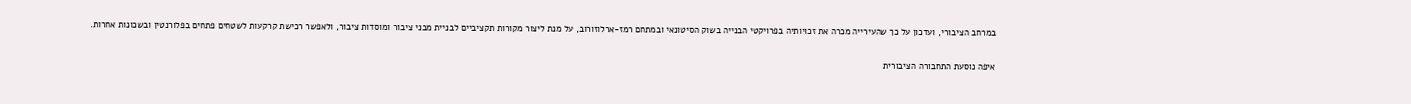במרחב הציבורי, ועדכון על כך שהעירייה מכרה את זכויותיה בפרויקטי הבנייה בשוק הסיטונאי ובמתחם רמז-ארלוזורוב, על מנת ליצור מקורות תקציביים לבניית מבני ציבור ומוסדות ציבור, ולאפשר רכישת קרקעות לשטחים פתחים בפלורנטין ובשכונות אחרות.

איפה נוסעת התחבורה הציבורית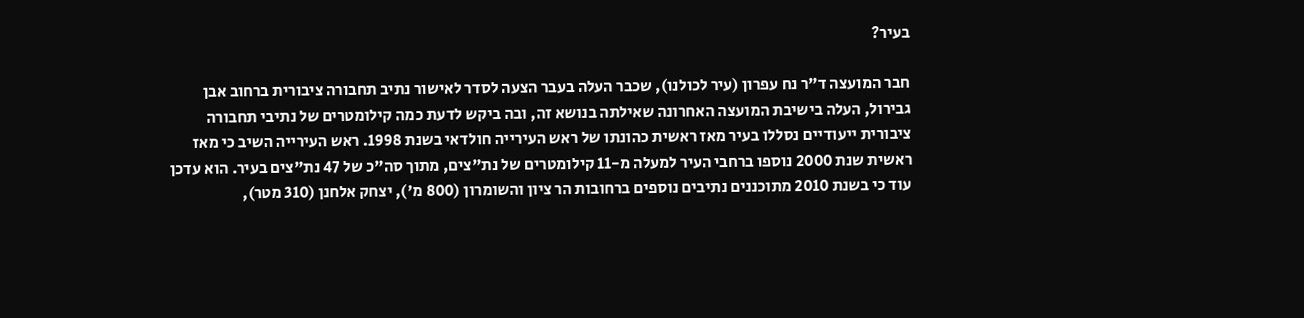בעיר?

חבר המועצה ד"ר נח עפרון (עיר לכולנו), שכבר העלה בעבר הצעה לסדר לאישור נתיב תחבורה ציבורית ברחוב אבן גבירול, העלה בישיבת המועצה האחרונה שאילתה בנושא זה, ובה ביקש לדעת כמה קילומטרים של נתיבי תחבורה ציבורית ייעודיים נסללו בעיר מאז ראשית כהונתו של ראש העירייה חולדאי בשנת 1998. ראש העירייה השיב כי מאז ראשית שנת 2000 נוספו ברחבי העיר למעלה מ-11 קילומטרים של נת"צים, מתוך סה"כ של 47 נת"צים בעיר. הוא עדכן עוד כי בשנת 2010 מתוכננים נתיבים נוספים ברחובות הר ציון והשומרון (800 מ'), יצחק אלחנן (310 מטר),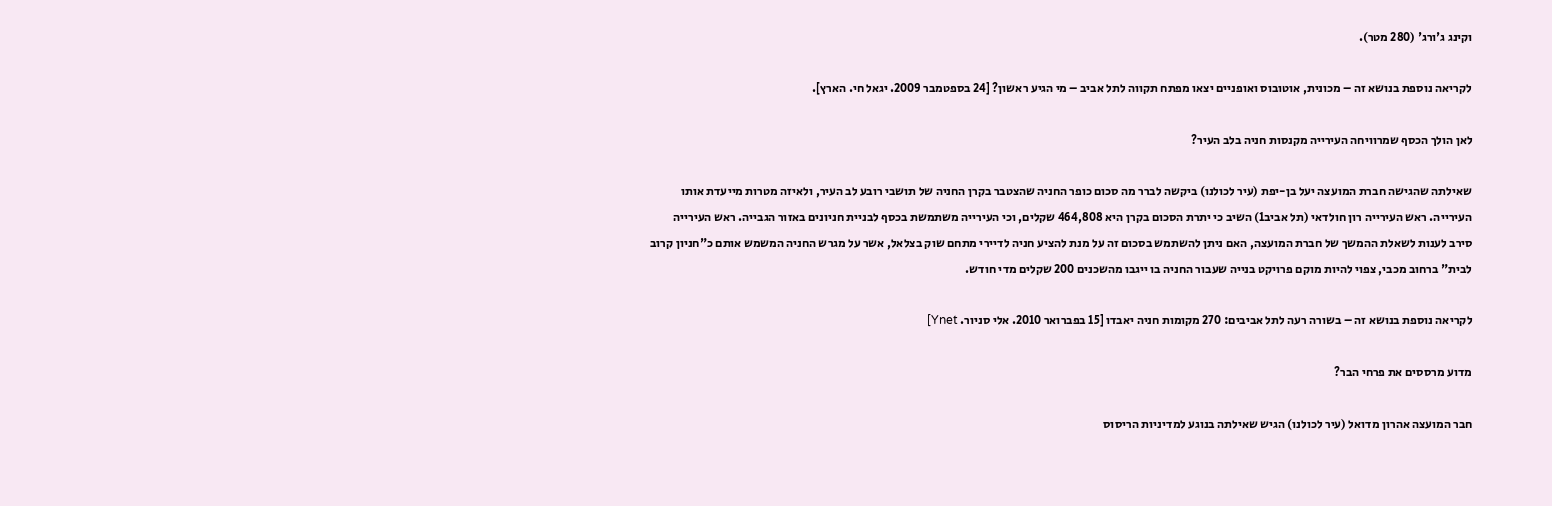וקינג ג'ורג' (280 מטר).

לקריאה נוספת בנושא זה – מכונית, אוטובוס ואופניים יצאו מפתח תקווה לתל אביב – מי הגיע ראשון? [24 בספטמבר 2009. יגאל חי. הארץ].

לאן הולך הכסף שמרוויחה העירייה מקנסות חניה בלב העיר?

שאילתה שהגישה חברת המועצה יעל בן-יפת (עיר לכולנו) ביקשה לברר מה סכום כופר החניה שהצטבר בקרן החניה של תושבי רובע לב העיר, ולאיזה מטרות מייעדת אותו העירייה. ראש העירייה רון חולדאי (תל אביב1) השיב כי יתרת הסכום בקרן היא 464,808 שקלים, וכי העירייה משתמשת בכסף לבניית חניונים באזור הגבייה. ראש העירייה סירב לענות לשאלת ההמשך של חברת המועצה, האם ניתן להשתמש בסכום זה על מנת להציע חניה לדיירי מתחם שוק בצלאל, אשר על מגרש החניה המשמש אותם כ"חניון קרוב לבית" ברחוב מכבי, צפוי להיות מוקם פרויקט בנייה שעבור החניה בו ייגבו מהשכנים 200 שקלים מדי חודש.

לקריאה נוספת בנושא זה – בשורה רעה לתל אביבים: 270 מקומות חניה יאבדו [15 בפברואר 2010. אלי סניור. Ynet]

מדוע מרססים את פרחי הבר?

חבר המועצה אהרון מדואל (עיר לכולנו) הגיש שאילתה בנוגע למדיניות הריסוס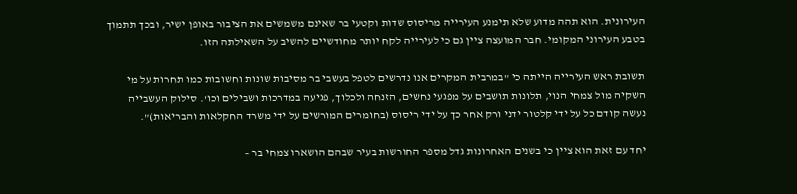העירונית. הוא תהה מדוע שלא תימנע העירייה מריסוס שדות וקטעי בר שאינם משמשים את הציבור באופן ישיר, ובכך תתמוך בטבע העירוני המקומי. חבר המועצה ציין גם כי לעירייה לקח יותר מחודשיים להשיב על השאילתה הזו.

תשובת ראש העירייה הייתה כי "במרבית המקרים אנו נדרשים לטפל בעשבי בר מסיבות שונות וחשובות כמו תחרות על מי השקיה מול צמחי הנוי, תלונות תושבים על מפגעי נחשים, הזנחה ולכלוך, פגיעה במדרכות ושבילים וכו'. סילוק העשבייה נעשה קודם כל על ידי קלטור ידני ורק אחר כך על ידי ריסוס (בחומרים המורשים על ידי משרד החקלאות והבריאות)".

יחד עם זאת הוא ציין כי בשנים האחרונות גדל מספר החורשות בעיר שבהם הושארו צמחי בר –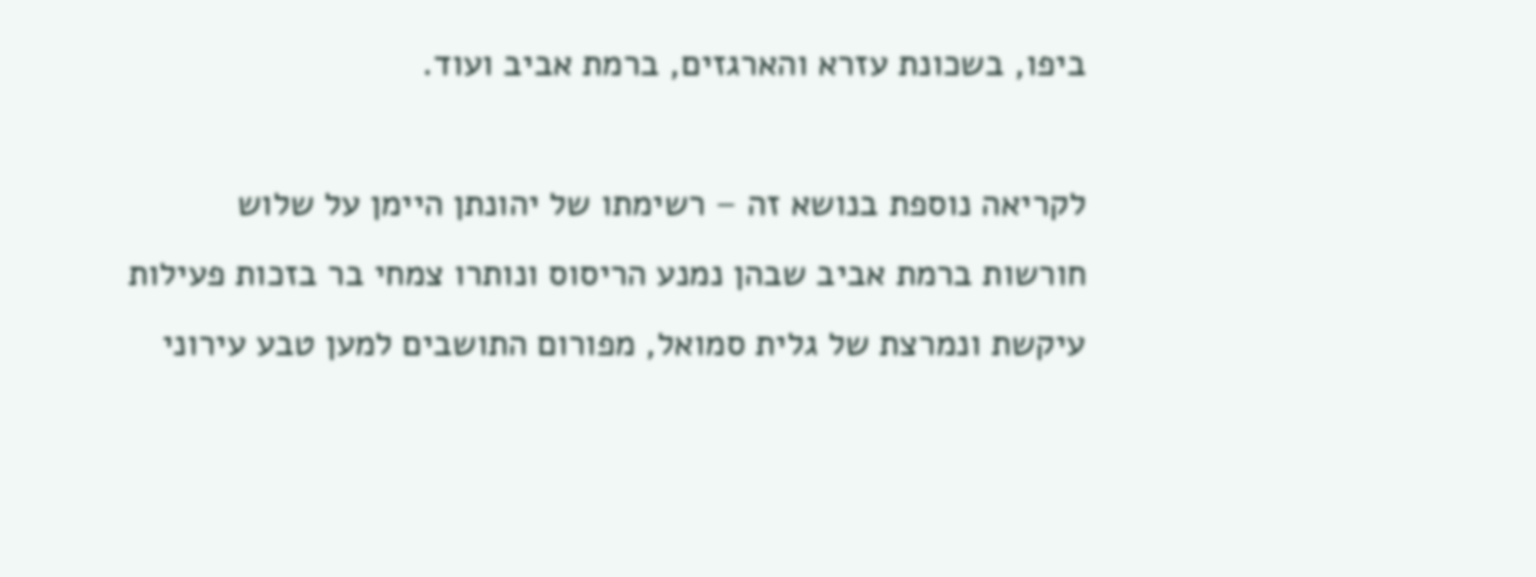ביפו, בשכונת עזרא והארגזים, ברמת אביב ועוד.

לקריאה נוספת בנושא זה – רשימתו של יהונתן היימן על שלוש חורשות ברמת אביב שבהן נמנע הריסוס ונותרו צמחי בר בזכות פעילות עיקשת ונמרצת של גלית סמואל, מפורום התושבים למען טבע עירוני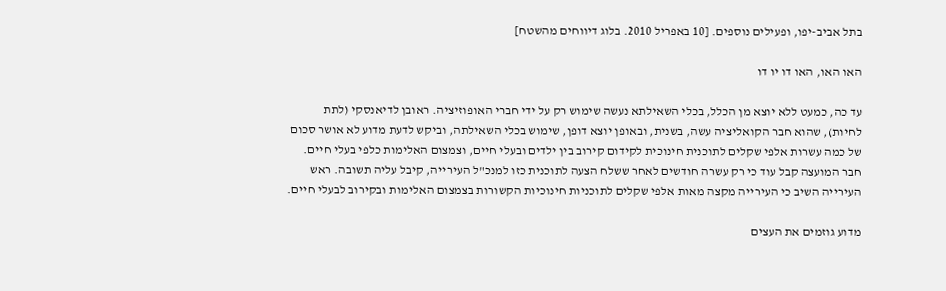בתל אביב-יפו, ופעילים נוספים. [10 באפריל 2010. בלוג דיווחים מהשטח]

האו האו, האו דו יו דו

עד כה, כמעט ללא יוצא מן הכלל, בכלי השאילתא נעשה שימוש רק על ידי חברי האופוזיציה. ראובן לדיאנסקי (לתת לחיות), שהוא חבר הקואליציה עשה, בשנית, ובאופן יוצא דופן, שימוש בכלי השאילתה, וביקש לדעת מדוע לא אושר סכום של כמה עשרות אלפי שקלים לתוכנית חינוכית לקידום קירוב בין ילדים ובעלי חיים, וצמצום האלימות כלפי בעלי חיים. חבר המועצה קבל עוד כי רק עשרה חודשים לאחר ששלח הצעה לתוכנית כזו למנכ"ל העירייה, קיבל עליה תשובה. ראש העירייה השיב כי העירייה מקצה מאות אלפי שקלים לתוכניות חינוכיות הקשורות בצמצום האלימות ובקירוב לבעלי חיים.

מדוע גוזמים את העצים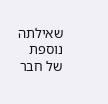שאילתה נוספת של חבר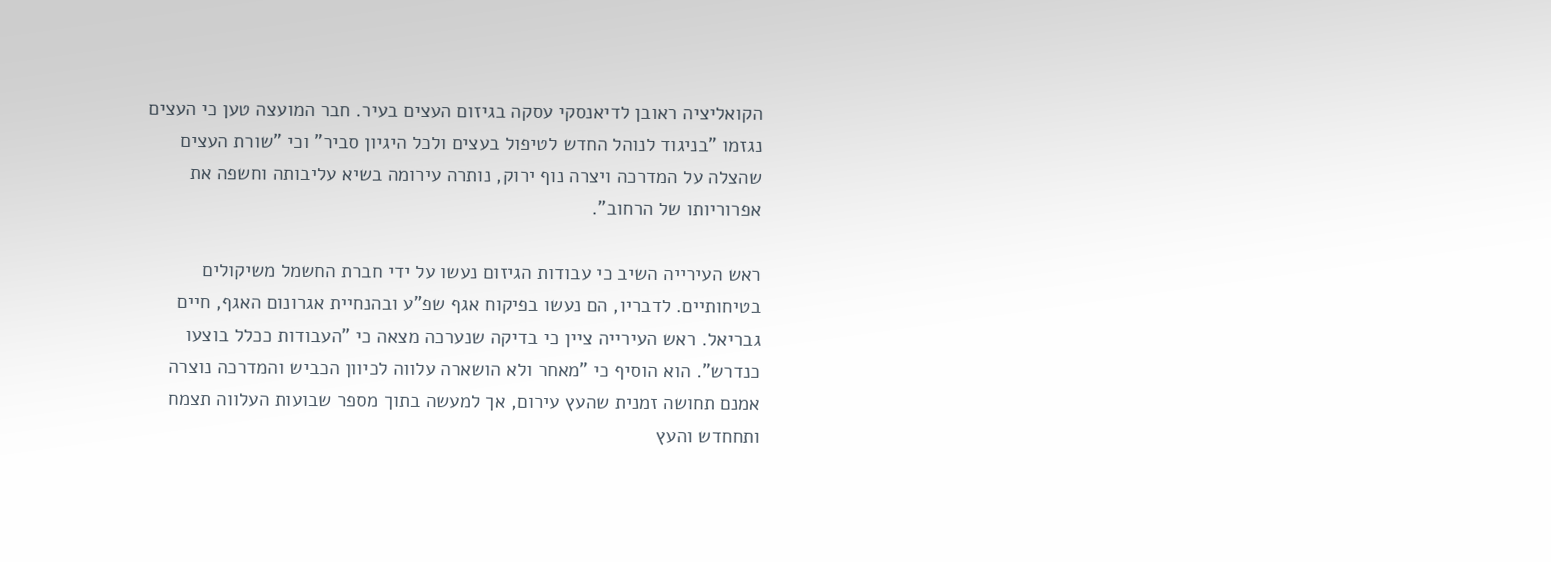הקואליציה ראובן לדיאנסקי עסקה בגיזום העצים בעיר. חבר המועצה טען כי העצים נגזמו "בניגוד לנוהל החדש לטיפול בעצים ולכל היגיון סביר" וכי "שורת העצים שהצלה על המדרכה ויצרה נוף ירוק, נותרה עירומה בשיא עליבותה וחשפה את אפרוריותו של הרחוב".

ראש העירייה השיב כי עבודות הגיזום נעשו על ידי חברת החשמל משיקולים בטיחותיים. לדבריו, הם נעשו בפיקוח אגף שפ"ע ובהנחיית אגרונום האגף, חיים גבריאל. ראש העירייה ציין כי בדיקה שנערכה מצאה כי "העבודות ככלל בוצעו כנדרש". הוא הוסיף כי "מאחר ולא הושארה עלווה לכיוון הכביש והמדרכה נוצרה אמנם תחושה זמנית שהעץ עירום, אך למעשה בתוך מספר שבועות העלווה תצמח ותחחדש והעץ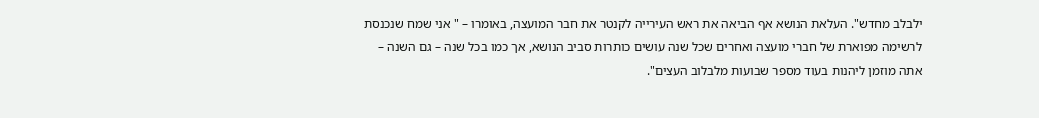ילבלב מחדש". העלאת הנושא אף הביאה את ראש העירייה לקנטר את חבר המועצה, באומרו – " אני שמח שנכנסת לרשימה מפוארת של חברי מועצה ואחרים שכל שנה עושים כותרות סביב הנושא, אך כמו בכל שנה – גם השנה – אתה מוזמן ליהנות בעוד מספר שבועות מלבלוב העצים".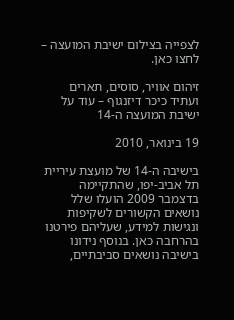לצפייה בצילום ישיבת המועצה – לחצו כאן.

זיהום אוויר, סוסים, תארים ועתיד כיכר דיזנגוף – עוד על ישיבת המועצה ה-14

19 בינואר, 2010

בישיבה ה-14 של מועצת עיריית תל אביב-יפו, שהתקיימה בדצמבר 2009 הועלו שלל נושאים הקשורים לשקיפות ונגישות למידע, שעליהם פירטנו בהרחבה כאן. בנוסף נידונו בישיבה נושאים סביבתיים,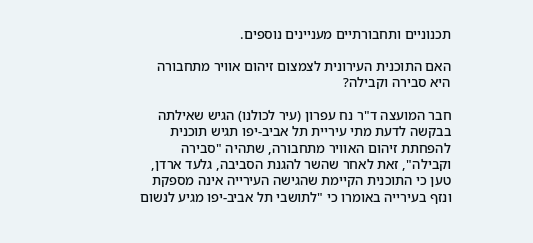תכנוניים ותחבורתיים מעניינים נוספים.

האם התוכנית העירונית לצמצום זיהום אוויר מתחבורה היא סבירה וקבילה?

חבר המועצה ד"ר נח עפרון (עיר לכולנו) הגיש שאילתה בבקשה לדעת מתי עיריית תל אביב-יפו תגיש תוכנית להפחתת זיהום האוויר מתחבורה, שתהיה "סבירה וקבילה", זאת לאחר שהשר להגנת הסביבה, גלעד ארדן, טען כי התוכנית הקיימת שהגישה העירייה אינה מספקת ונזף בעירייה באומרו כי "לתושבי תל אביב-יפו מגיע לנשום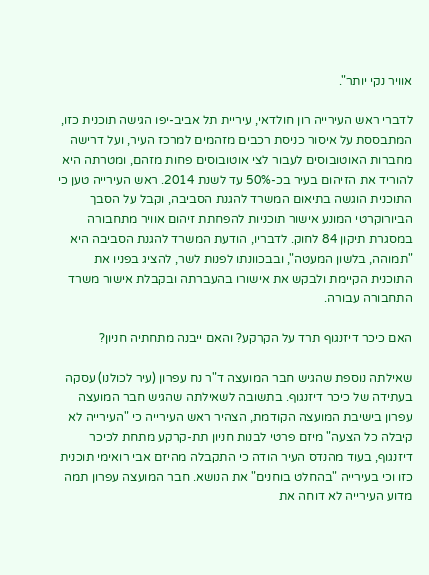אוויר נקי יותר".

לדברי ראש העירייה רון חולדאי, עיריית תל אביב-יפו הגישה תוכנית כזו, המתבססת על איסור כניסת רכבים מזהמים למרכז העיר, ועל דרישה מחברות האוטובוסים לעבור לצי אוטובוסים פחות מזהם, ומטרתה היא להוריד את הזיהום בעיר בכ-50% עד לשנת 2014. ראש העירייה טען כי התוכנית הוגשה בתיאום המשרד להגנת הסביבה, וקבל על הסבך הביורוקרטי המונע אישור תוכניות להפחתת זיהום אוויר מתחבורה במסגרת תיקון 84 לחוק. לדבריו, הודעת המשרד להגנת הסביבה היא "תמוהה, בלשון המעטה", ובבכוונתו לפנות לשר, להציג בפניו את התוכנית הקיימת ולבקש את אישורו בהעברתה ובקבלת אישור משרד התחבורה עבורה.

האם כיכר דיזנגוף תרד על הקרקע? והאם ייבנה מתחתיה חניון?

שאילתה נוספת שהגיש חבר המועצה ד"ר נח עפרון (עיר לכולנו) עסקה בעתידה של כיכר דיזנגוף. בתשובה לשאילתה שהגיש חבר המועצה עפרון בישיבת המועצה הקודמת, הצהיר ראש העירייה כי "העירייה לא קיבלה כל הצעה" מיזם פרטי לבנות חניון תת-קרקע מתחת לכיכר דיזנגוף, בעוד מהנדס העיר הודה כי התקבלה מהיזם אבי רואימי תוכנית כזו וכי בעירייה "בהחלט בוחנים" את הנושא. חבר המועצה עפרון תמה מדוע העירייה לא דוחה את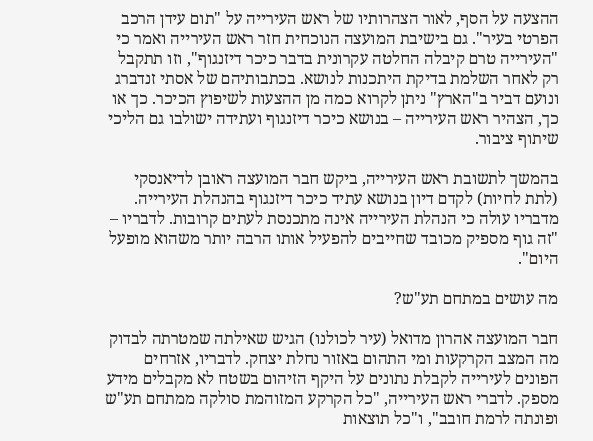ההצעה על הסף, לאור הצהרותיו של ראש העירייה על "תום עידן הרכב הפרטי בעיר". גם בישיבת המועצה הנוכחית חזר ראש העירייה ואמר כי "העירייה טרם קיבלה החלטה עקרונית בדבר כיכר דיזנגוף", וזו תתקבל רק לאחר השלמת בדיקת היתכנות לנושא. בכתבותיהם של אסתי זנדברג ונועם דביר ב"הארץ" ניתן לקרוא כמה מן ההצעות לשיפוץ הכיכר. כך או כך, הצהיר ראש העירייה – בנושא כיכר דיזנגוף ועתידה ישולבו גם הליכי שיתוף ציבור.

בהמשך לתשובת ראש העירייה, ביקש חבר המועצה ראובן לדיאנסקי (לתת לחיות) לקדם דיון בנושא עתיד כיכר דיזנגוף בהנהלת העירייה. מדבריו עולה כי הנהלת העירייה אינה מתכנסת לעתים קרובות. לדבריו – "זה גוף מספיק מכובד שחייבים להפעיל אותו הרבה יותר משהוא מופעל היום".

מה עושים במתחם תע"ש?

חבר המועצה אהרון מדואל (עיר לכולנו) הגיש שאילתה שמטרתה לבדוק מה המצב הקרקעות ומי התהום באזור נחלת יצחק. לדבריו, אזרחים הפונים לעירייה לקבלת נתונים על היקף הזיהום בשטח לא מקבלים מידע מספק. לדברי ראש העירייה, "כל הקרקע המזוהמת סולקה ממתחם תע"ש ופונתה לרמת חובב", ו"כל תוצאות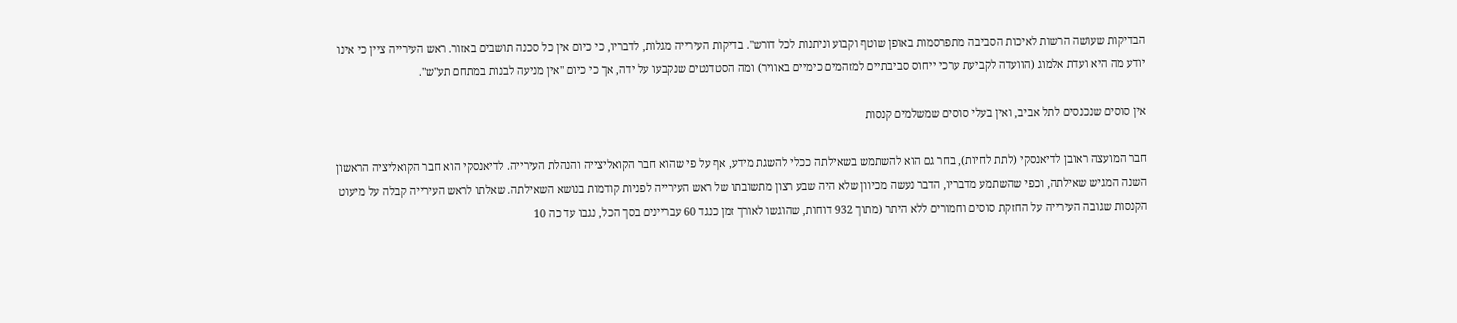הבדיקות שעושה הרשות לאיכות הסביבה מתפרסמות באופן שוטף וקבוע וניתנות לכל דורש". בדיקות העירייה מגלות, לדבריו, כי כיום אין כל סכנה תושבים באזור. ראש העירייה ציין כי אינו יודע מה היא ועדת אלמוג (הוועדה לקביעת ערכי ייחוס סביבתיים למזהמים כימיים באוויר) ומה הסטדנטים שנקבעו על ידה, אך כי כיום "אין מניעה לבנות במתחם תע"ש".

אין סוסים שנכנסים לתל אביב, ואין בעלי סוסים שמשלמים קנסות

חבר המועצה ראובן לדיאנסקי (לתת לחיות), בחר גם הוא להשתמש בשאילתה ככלי להשגת מידע, אף על פי שהוא חבר הקואליצייה והנהלת העירייה. לדיאנסקי הוא חבר הקואליציה הראשון השנה המגיש שאילתה, וכפי שהשתמע מדבריו, הדבר נעשה מכיוון שלא היה שבע רצון מתשובתו של ראש העירייה לפניות קודמות בנושא השאילתה. שאלתו לראש העירייה קבלה על מיעוט הקנסות שגובה העירייה על החזקת סוסים וחמורים ללא היתר (מתוך 932 דוחות, שהוגשו לאורך זמן כנגד 60 עבריינים בסך הכל, נגבו עד כה 10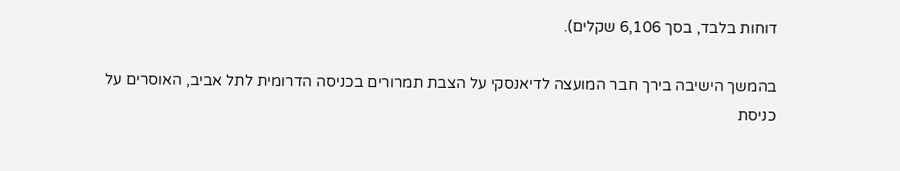דוחות בלבד, בסך 6,106 שקלים).

בהמשך הישיבה בירך חבר המועצה לדיאנסקי על הצבת תמרורים בכניסה הדרומית לתל אביב, האוסרים על כניסת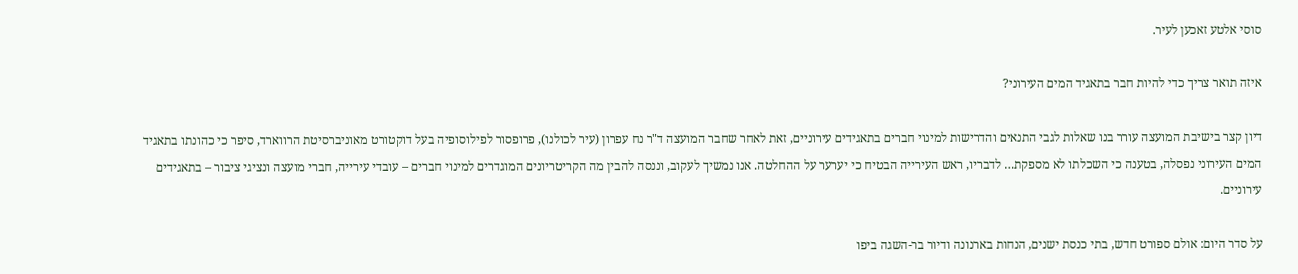סוסי אלטע זאכען לעיר.

איזה תואר צריך כדי להיות חבר בתאגיד המים העירוני?

דיון קצר בישיבת המועצה עורר בנו שאלות לגבי התנאים והדרישות למינוי חברים בתאגידים עירוניים, זאת לאחר שחבר המועצה ד"ר נח עפרון (עיר לכולנו), פרופסור לפילוסופיה בעל דוקטורט מאוניברסיטת הרווארד, סיפר כי כהונתו בתאגיד המים העירוני נפסלה, בטענה כי השכלתו לא מספקת… לדבריו, ראש העירייה הבטיח כי יערער על ההחלטה. אנו נמשיך לעקוב, וננסה להבין מה הקריטריונים המוגדרים למינוי חברים – עובדי עירייה, חברי מועצה ונציגי ציבור – בתאגידים עירוניים.

על סדר היום: אולם ספורט חדש, בתי כנסת ישנים, הנחות בארנונה ודיור בר-השגה ביפו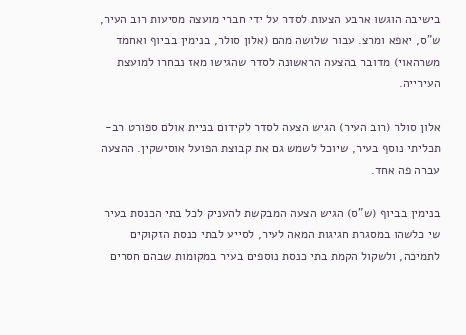בישיבה הוגשו ארבע הצעות לסדר על ידי חברי מועצה מסיעות רוב העיר, ש"ס, יאפא ומרצ. עבור שלושה מהם (אלון סולר, בנימין בביוף ואחמד משרהאוי) מדובר בהצעה הראשונה לסדר שהגישו מאז נבחרו למועצת העירייה.

אלון סולר (רוב העיר) הגיש הצעה לסדר לקידום בניית אולם ספורט רב-תכליתי נוסף בעיר, שיוכל לשמש גם את קבוצת הפועל אוסישקין. ההצעה עברה פה אחד.

בנימין בביוף (ש"ס) הגיש הצעה המבקשת להעניק לכל בתי הכנסת בעיר שי כלשהו במסגרת חגיגות המאה לעיר, לסייע לבתי כנסת הזקוקים לתמיכה, ולשקול הקמת בתי כנסת נוספים בעיר במקומות שבהם חסרים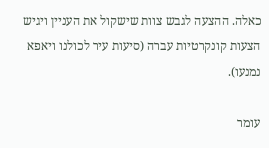כאלה. ההצעה לגבש צוות שישקול את העניין ויגיש הצעות קונקרטיות עברה (סיעות עיר לכולנו ויאפא נמנעו).

עומר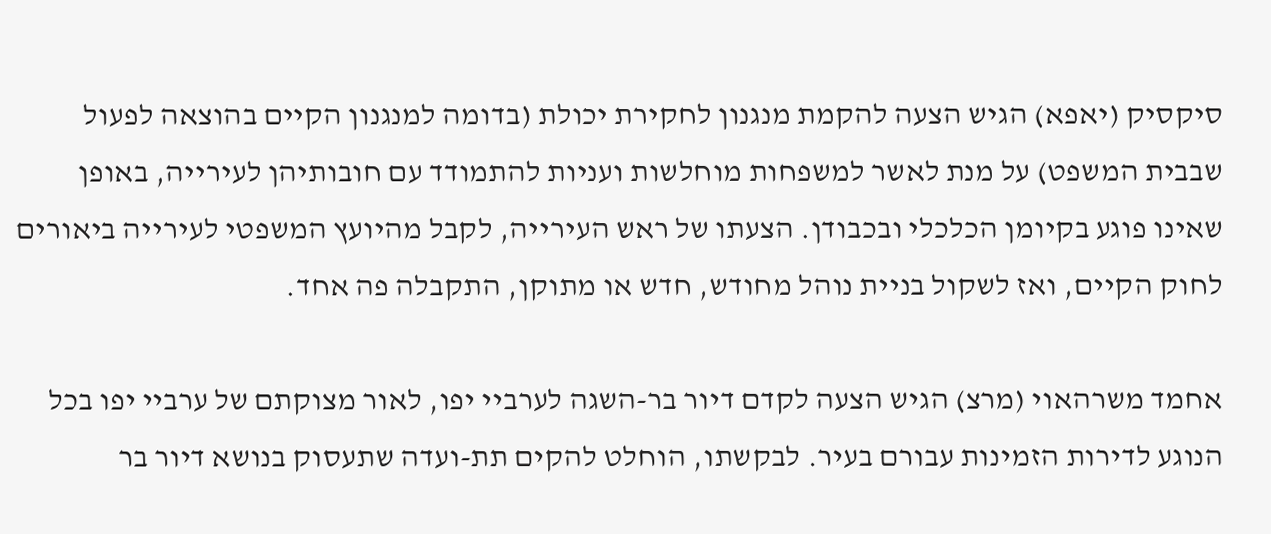סיקסיק (יאפא) הגיש הצעה להקמת מנגנון לחקירת יכולת (בדומה למנגנון הקיים בהוצאה לפעול שבבית המשפט) על מנת לאשר למשפחות מוחלשות ועניות להתמודד עם חובותיהן לעירייה, באופן שאינו פוגע בקיומן הכלכלי ובכבודן. הצעתו של ראש העירייה, לקבל מהיועץ המשפטי לעירייה ביאורים לחוק הקיים, ואז לשקול בניית נוהל מחודש, חדש או מתוקן, התקבלה פה אחד.

אחמד משרהאוי (מרצ) הגיש הצעה לקדם דיור בר-השגה לערביי יפו, לאור מצוקתם של ערביי יפו בכל הנוגע לדירות הזמינות עבורם בעיר. לבקשתו, הוחלט להקים תת-ועדה שתעסוק בנושא דיור בר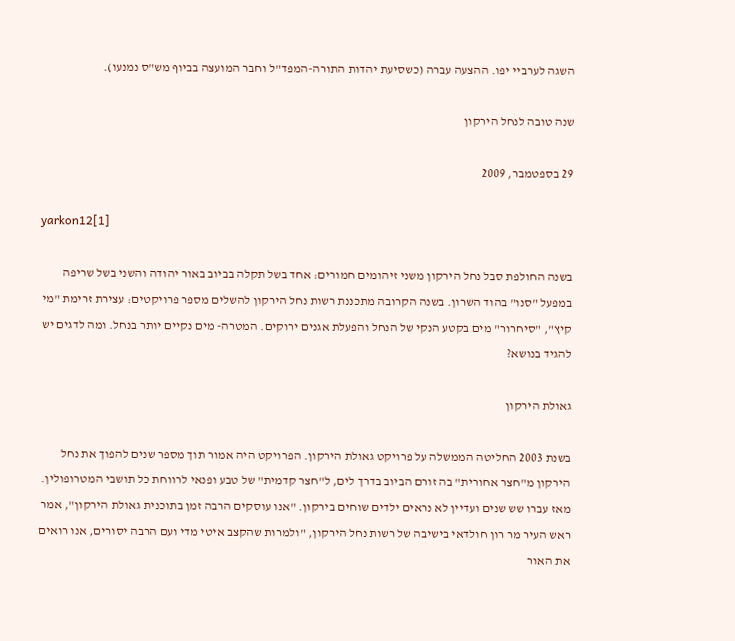השגה לערביי יפו. ההצעה עברה (כשסיעת יהדות התורה-המפד"ל וחבר המועצה בביוף מש"ס נמנעו).

שנה טובה לנחל הירקון

29 בספטמבר, 2009

yarkon12[1]

בשנה החולפת סבל נחל הירקון משני זיהומים חמורים: אחד בשל תקלה בביוב באור יהודה והשני בשל שריפה במפעל "סנו" בהוד השרון. בשנה הקרובה מתכננת רשות נחל הירקון להשלים מספר פרויקטים: עצירת זרימת "מי קיץ", "סיחרור" מים בקטע הנקי של הנחל והפעלת אגנים ירוקים. המטרה- מים נקיים יותר בנחל. ומה לדגים יש להגיד בנושא?

גאולת הירקון

בשנת 2003 החליטה הממשלה על פרויקט גאולת הירקון. הפרויקט היה אמור תוך מספר שנים להפוך את נחל הירקון מ"חצר אחורית" בה זורם הביוב בדרך לים, ל"חצר קדמית" של טבע ופנאי לרווחת כל תושבי המטרופולין. מאז עברו שש שנים ועדיין לא נראים ילדים שוחים בירקון. "אנו עוסקים הרבה זמן בתוכנית גאולת הירקון", אמר ראש העיר מר רון חולדאי בישיבה של רשות נחל הירקון, "ולמרות שהקצב איטי מדי ועם הרבה יסורים, אנו רואים את האור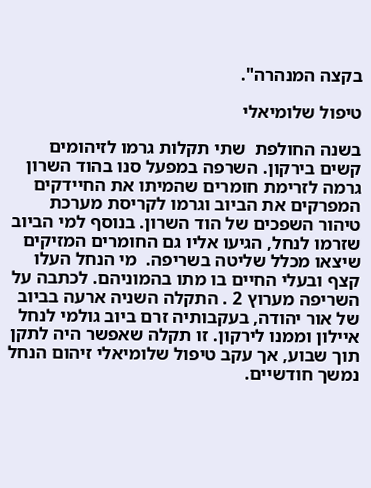בקצה המנהרה".

טיפול שלומיאלי

בשנה החולפת  שתי תקלות גרמו לזיהומים קשים בירקון. השרפה במפעל סנו בהוד השרון גרמה לזרימת חומרים שהמיתו את החיידקים המפרקים את הביוב וגרמו לקריסת מערכת טיהור השפכים של הוד השרון. בנוסף למי הביוב שזרמו לנחל, הגיעו אליו גם החומרים המזיקים שיצאו מכלל שליטה בשריפה.  מי הנחל העלו קצף ובעלי החיים בו מתו בהמוניהם. לכתבה על השריפה מערוץ 2 . התקלה השניה ארעה בביוב של אור יהודה, בעקבותיה זרם ביוב גולמי לנחל איילון וממנו לירקון. זו תקלה שאפשר היה לתקן תוך שבוע, אך עקב טיפול שלומיאלי זיהום הנחל נמשך חודשיים.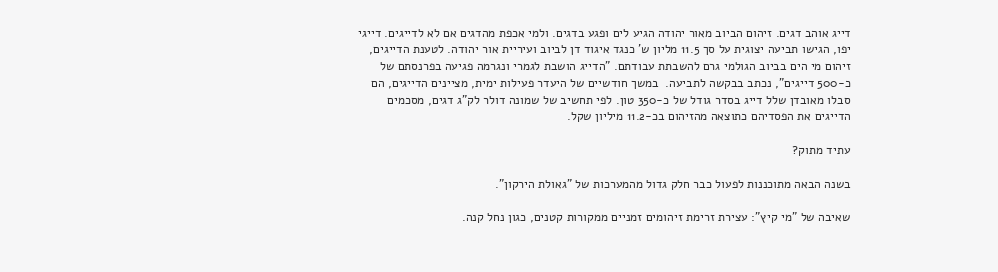דייג אוהב דגים. זיהום הביוב מאור יהודה הגיע לים ופגע בדגים. ולמי אכפת מהדגים אם לא לדייגים. דייגי יפו, הגישו תביעה יצוגית על סך 11.5 מליון ש' כנגד איגוד דן לביוב ועיריית אור יהודה. לטענת הדייגים, זיהום מי הים בביוב הגולמי גרם להשבתת עבודתם. "הדייג הושבת לגמרי ונגרמה פגיעה בפרנסתם של כ-500 דייגים", נכתב בבקשה לתביעה.  במשך חודשיים של היעדר פעילות ימית, מציינים הדייגים, הם סבלו מאובדן שלל דייג בסדר גודל של כ-350 טון. לפי תחשיב של שמונה דולר לק"ג דגים, מסכמים הדייגים את הפסדיהם כתוצאה מהזיהום בכ-11.2 מיליון שקל.

עתיד מתוק?

בשנה הבאה מתוכננות לפעול כבר חלק גדול מהמערכות של "גאולת הירקון".

שאיבה של "מי קיץ": עצירת זרימת זיהומים זמניים ממקורות קטנים, כגון נחל קנה.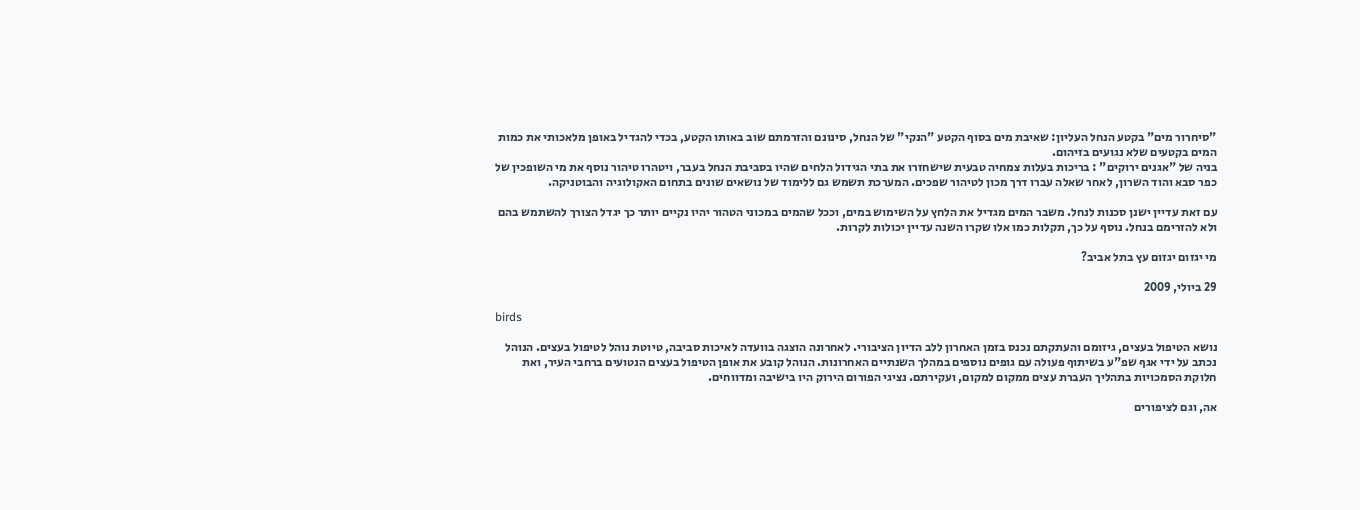"סיחרור מים" בקטע הנחל העליון: שאיבת מים בסוף הקטע "הנקי" של הנחל, סינונם והזרמתם שוב באותו הקטע, בכדי להגדיל באופן מלאכותי את כמות המים בקטעים שלא נגועים בזיהום.
בניה של "אגנים ירוקים" : בריכות בעלות צמחיה טבעית שישחזרו את בתי הגידול הלחים שהיו בסביבת הנחל בעבר, ויטהרו טיהור נוסף את מי השופכין של כפר סבא והוד השרון, לאחר שאלה עברו דרך מכון לטיהור שפכים. המערכת תשמש גם ללימוד של נושאים שונים בתחום האקולוגיה והבוטניקה.

עם זאת עדיין ישנן סכנות לנחל. משבר המים מגדיל את הלחץ על השימוש במים, וככל שהמים במכוני הטהור יהיו נקיים יותר כך יגדל הצורך להשתמש בהם ולא להזרימם בנחל. נוסף על כך, תקלות כמו אלו שקרו השנה עדיין יכולות לקרות.

מי יגזום יגזום עץ בתל אביב?

29 ביולי, 2009

birds

נושא הטיפול בעצים, גיזומם והעתקתם נכנס בזמן האחרון ללב הדיון הציבורי. לאחרונה הוצגה בוועדה לאיכות סביבה, טיוטת נוהל לטיפול בעצים. הנוהל נכתב על ידי אגף שפ"ע בשיתוף פעולה עם גופים נוספים במהלך השנתיים האחרונות. הנוהל קובע את אופן הטיפול בעצים הנטועים ברחבי העיר, ואת חלוקת הסמכויות בתהליך העברת עצים ממקום למקום, ועקירתם. נציגי הפורום הירוק היו בישיבה ומדווחים.

אה, וגם לציפורים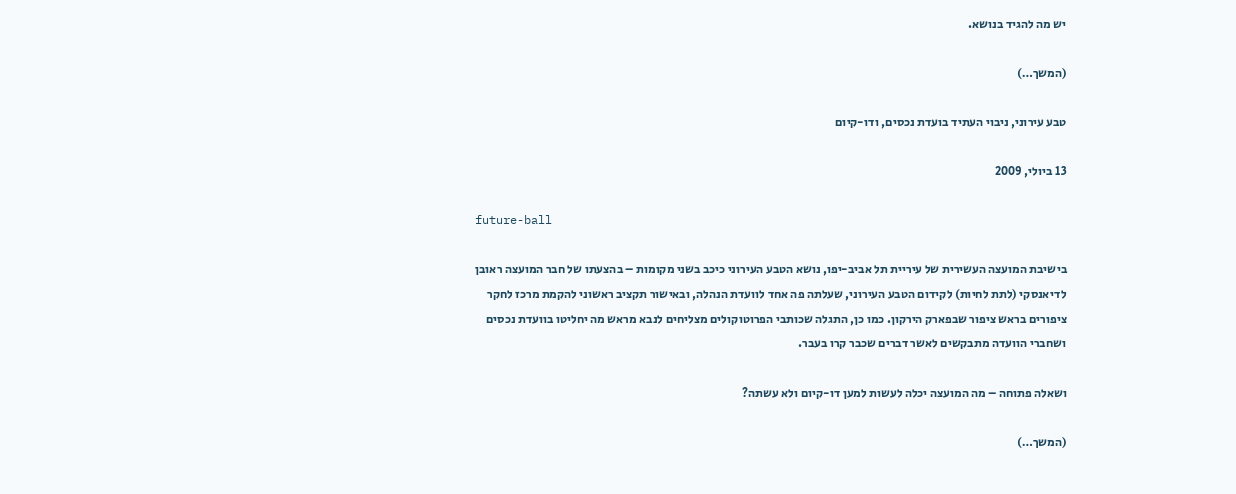יש מה להגיד בנושא.

(המשך…)

טבע עירוני, ניבוי העתיד בועדת נכסים, ודו-קיום

13 ביולי, 2009

future-ball

בישיבת המועצה העשירית של עיריית תל אביב-יפו, נושא הטבע העירוני כיכב בשני מקומות – בהצעתו של חבר המועצה ראובן לדיאנסקי (לתת לחיות) לקידום הטבע העירוני, שעלתה פה אחד לוועדת הנהלה, ובאישור תקציב ראשוני להקמת מרכז לחקר ציפורים בראש ציפור שבפארק הירקון. כמו כן, התגלה שכותבי הפרוטוקולים מצליחים לנבא מראש מה יחליטו בוועדת נכסים ושחברי הוועדה מתבקשים לאשר דברים שכבר קרו בעבר.

ושאלה פתוחה – מה המועצה יכלה לעשות למען דו-קיום ולא עשתה?

(המשך…)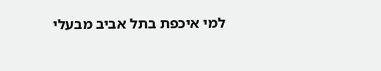למי איכפת בתל אביב מבעלי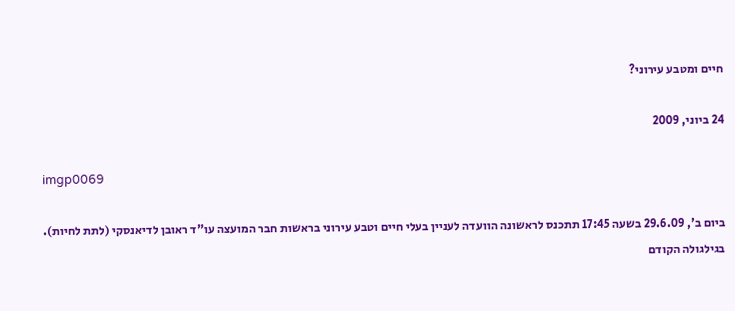חיים ומטבע עירוני?

24 ביוני, 2009

imgp0069

ביום ב', 29.6.09 בשעה 17:45 תתכנס לראשונה הוועדה לעניין בעלי חיים וטבע עירוני בראשות חבר המועצה עו"ד ראובן לדיאנסקי (לתת לחיות). בגילגולה הקודם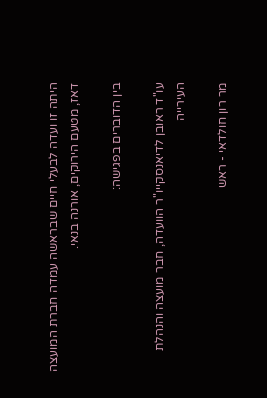היתה זו ועדה לבעלי חיים שבראשה עמדה חברת המועצה דאז, מטעם הירוקים, אורנה בנאי.

בין הדוברים בפגישה:

עו"ד ראובן לדיאנסקייו"ר הוועדה, חבר מועצה והנהלת העירייה

מר רון חולדאי - ראש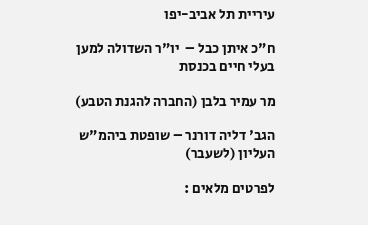עיריית תל אביב-יפו

ח"כ איתן כבל –  יו"ר השדולה למען בעלי חיים בכנסת

מר עמיר בלבן (החברה להגנת הטבע)

הגב' דליה דורנר – שופטת ביהמ"ש העליון (לשעבר)

לפרטים מלאים :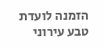הזמנה לועדת טבע עירוני